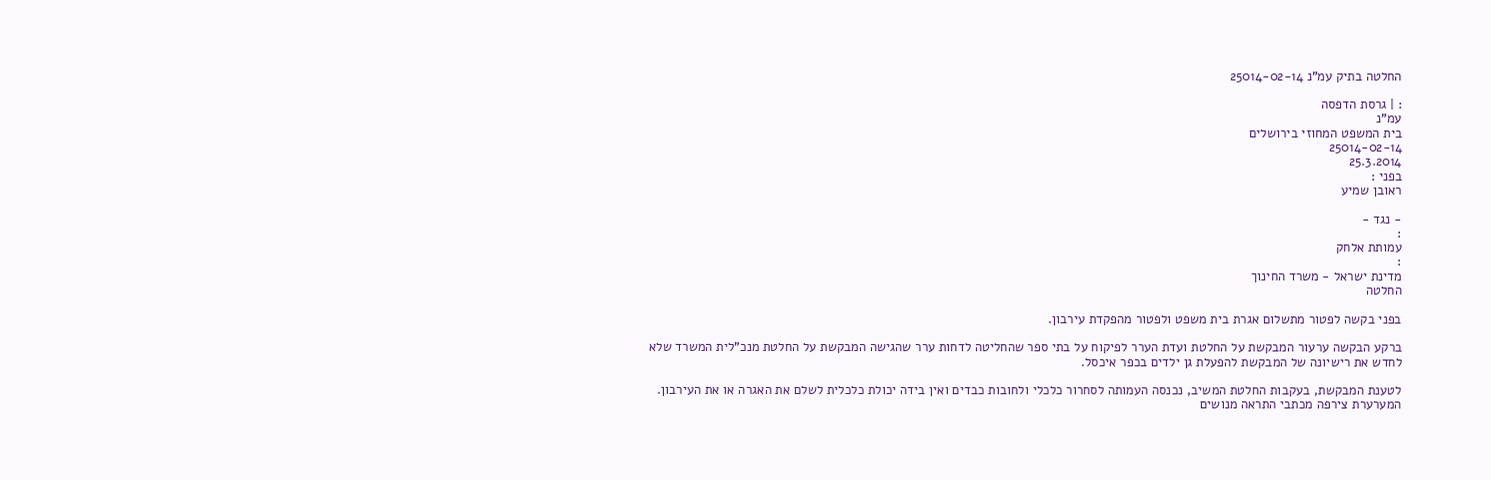החלטה בתיק עמ"נ 25014-02-14

: | גרסת הדפסה
עמ"נ
בית המשפט המחוזי בירושלים
25014-02-14
25.3.2014
בפני :
ראובן שמיע

- נגד -
:
עמותת אלחק
:
מדינת ישראל - משרד החינוך
החלטה

בפני בקשה לפטור מתשלום אגרת בית משפט ולפטור מהפקדת עירבון.

ברקע הבקשה ערעור המבקשת על החלטת ועדת הערר לפיקוח על בתי ספר שהחליטה לדחות ערר שהגישה המבקשת על החלטת מנכ"לית המשרד שלא לחדש את רישיונה של המבקשת להפעלת גן ילדים בכפר איכסל.

לטענת המבקשת, בעקבות החלטת המשיב, נכנסה העמותה לסחרור כלכלי ולחובות כבדים ואין בידה יכולת כלכלית לשלם את האגרה או את העירבון. המערערת צירפה מכתבי התראה מנושים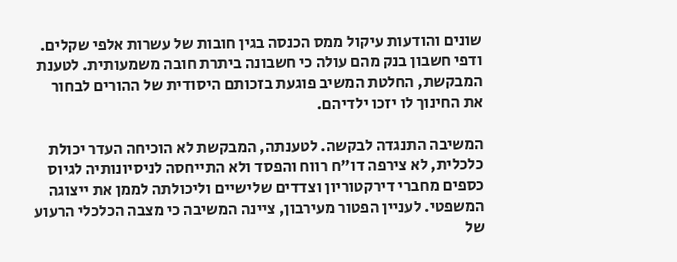שונים והודעות עיקול ממס הכנסה בגין חובות של עשרות אלפי שקלים. ודפי חשבון בנק מהם עולה כי חשבונה ביתרת חובה משמעותית. לטענת המבקשת, החלטת המשיב פוגעת בזכותם היסודית של ההורים לבחור את החינוך לו יזכו ילדיהם.

המשיבה התנגדה לבקשה. לטענתה, המבקשת לא הוכיחה העדר יכולת כלכלית, לא צירפה דו"ח רווח והפסד ולא התייחסה לניסיונותיה לגיוס כספים מחברי דירקטוריון וצדדים שלישיים וליכולתה לממן את ייצוגה המשפטי. לעניין הפטור מעירבון, ציינה המשיבה כי מצבה הכלכלי הרעוע של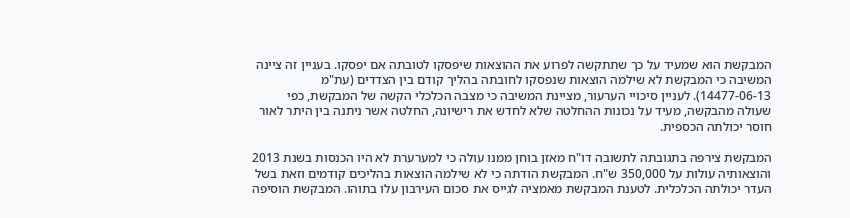המבקשת הוא שמעיד על כך שתתקשה לפרוע את ההוצאות שיפסקו לטובתה אם יפסקו. בעניין זה ציינה המשיבה כי המבקשת לא שילמה הוצאות שנפסקו לחובתה בהליך קודם בין הצדדים (עת"מ 14477-06-13). לעניין סיכויי הערעור, מציינת המשיבה כי מצבה הכלכלי הקשה של המבקשת, כפי שעולה מהבקשה, מעיד על נכונות ההחלטה שלא לחדש את רישיונה, החלטה אשר ניתנה בין היתר לאור חוסר יכולתה הכספית.

המבקשת צירפה בתגובתה לתשובה דו"ח מאזן בוחן ממנו עולה כי למערערת לא היו הכנסות בשנת 2013 והוצאותיה עולות על 350,000 ש"ח. המבקשת הודתה כי לא שילמה הוצאות בהליכים קודמים וזאת בשל העדר יכולתה הכלכלית. לטענת המבקשת מאמציה לגייס את סכום העירבון עלו בתוהו. המבקשת הוסיפה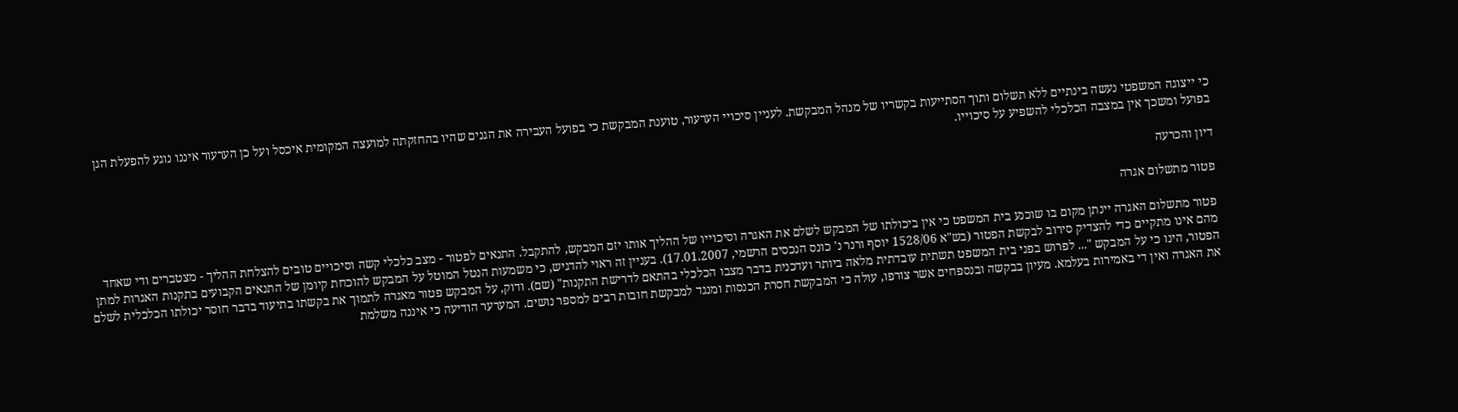כי ייצוגה המשפטי נעשה בינתיים ללא תשלום ותוך הסתייעות בקשריו של מנהל המבקשת. לעניין סיכויי הערעור, טוענת המבקשת כי בפועל העבירה את הגנים שהיו בהחזקתה למועצה המקומית איכסל ועל כן הערעור איננו נוגע להפעלת הגן בפועל ומשכך אין במצבה הכלכלי להשפיע על סיכוייו.

דיון והכרעה

פטור מתשלום אגרה

פטור מתשלום האגרה יינתן מקום בו שוכנע בית המשפט כי אין ביכולתו של המבקש לשלם את האגרה וסיכוייו של ההליך אותו יזם המבקש, להתקבל. התנאים לפטור - מצב כלכלי קשה וסיכויים טובים להצלחת ההליך - מצטברים ודי שאחד מהם אינו מתקיים כדי להצדיק סירוב לבקשת הפטור (בש"א 1528/06 יוסף ורנר נ' כונס הנכסים הרשמי, 17.01.2007). בעניין זה ראוי להדגיש, כי משמעות הנטל המוטל על המבקש להוכחת קיומן של התנאים הקבועים בתקנות האגרות למתן הפטור, הינו כי על המבקש "... לפרוש בפני בית המשפט תשתית עובדתית מלאה ביותר ועדכנית בדבר מצבו הכלכלי בהתאם לדרישת התקנות" (שם). ודוק, על המבקש פטור מאגרה לתמוך את בקשתו בתיעוד בדבר חוסר יכולתו הכלכלית לשלם את האגרה ואין די באמירות בעלמא. מעיון בבקשה ובנספחים אשר צורפו, עולה כי המבקשת חסרת הכנסות ומנגד למבקשת חובות רבים למספר נושים. המערער הודיעה כי איננה משלמת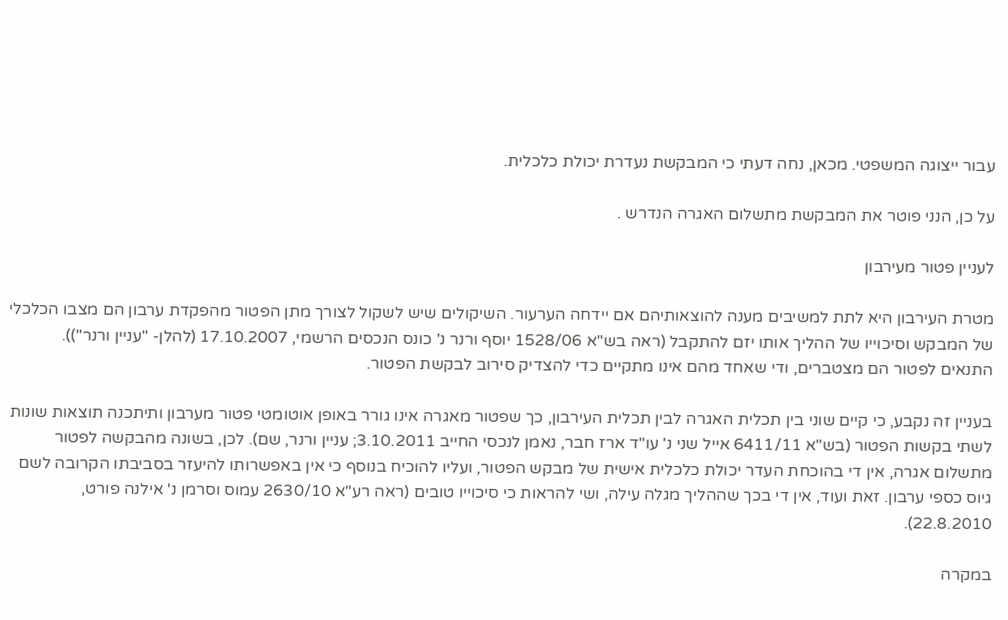עבור ייצוגה המשפטי. מכאן, נחה דעתי כי המבקשת נעדרת יכולת כלכלית.

על כן, הנני פוטר את המבקשת מתשלום האגרה הנדרש .

לעניין פטור מעירבון

מטרת העירבון היא לתת למשיבים מענה להוצאותיהם אם יידחה הערעור. השיקולים שיש לשקול לצורך מתן הפטור מהפקדת ערבון הם מצבו הכלכלי של המבקש וסיכוייו של ההליך אותו יזם להתקבל (ראה בש"א 1528/06 יוסף ורנר נ' כונס הנכסים הרשמי, 17.10.2007 (להלן- "עניין ורנר")). התנאים לפטור הם מצטברים, ודי שאחד מהם אינו מתקיים כדי להצדיק סירוב לבקשת הפטור.

בעניין זה נקבע, כי קיים שוני בין תכלית האגרה לבין תכלית העירבון, כך שפטור מאגרה אינו גורר באופן אוטומטי פטור מערבון ותיתכנה תוצאות שונות לשתי בקשות הפטור (בש"א 6411/11 אייל שני נ' עו"ד ארז חבר, נאמן לנכסי החייב 3.10.2011; עניין ורנר, שם). לכן, בשונה מהבקשה לפטור מתשלום אגרה, אין די בהוכחת העדר יכולת כלכלית אישית של מבקש הפטור, ועליו להוכיח בנוסף כי אין באפשרותו להיעזר בסביבתו הקרובה לשם גיוס כספי ערבון. זאת ועוד, אין די בכך שההליך מגלה עילה, ושי להראות כי סיכוייו טובים (ראה רע"א 2630/10 עמוס וסרמן נ' אילנה פורט, 22.8.2010).

במקרה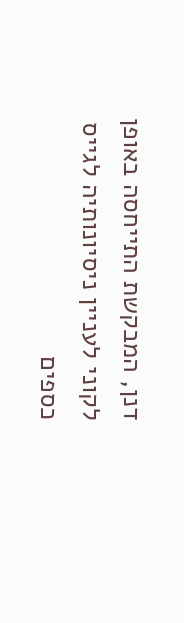דנן, המבקשת התייחסה באופן לקוני לעניין ניסיונותיה לגייס כספים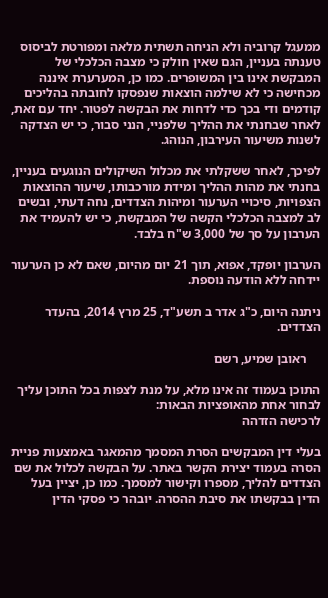ממעגל קרוביה ולא הניחה תשתית מלאה ומפורטת לביסוס טענתה בעניין, הגם שאין חולק כי מצבה הכלכלי של המבקשת אינו בין המשופרים. כמו כן, המערערת איננה מכחישה כי לא שילמה הוצאות שנפסקו לחובתה בהליכים קודמים ודי בכך כדי לדחות את הבקשה לפטור. יחד עם זאת, לאחר שבחנתי את ההליך שלפניי, הנני סבור, כי יש הצדקה לשנות משיעור העירבון, הנוהג.

לפיכך, לאחר ששקלתי את מכלול השיקולים הנוגעים בעניין, בחנתי את מהות ההליך ומידת מורכבותו, שיעור ההוצאות הצפויות, סיכויי הערעור ומיהות הצדדים, נחה דעתי, ובשים לב למצבה הכלכלי הקשה של המבקשת, כי יש להעמיד את הערבון על סך של 3,000 ש"ח בלבד.

הערבון יופקד, אפוא, תוך 21 יום מהיום, שאם לא כן הערעור יידחה ללא הודעה נוספת.

ניתנה היום, כ"ג אדר ב תשע"ד, 25 מרץ 2014, בהעדר הצדדים.

    ראובן שמיע, רשם

התוכן בעמוד זה אינו מלא, על מנת לצפות בכל התוכן עליך לבחור אחת מהאופציות הבאות:
לרכישה הזדהה

בעלי דין המבקשים הסרת המסמך מהמאגר באמצעות פניית הסרה בעמוד יצירת הקשר באתר. על הבקשה לכלול את שם הצדדים להליך, מספרו וקישור למסמך. כמו כן, יציין בעל הדין בבקשתו את סיבת ההסרה. יובהר כי פסקי הדין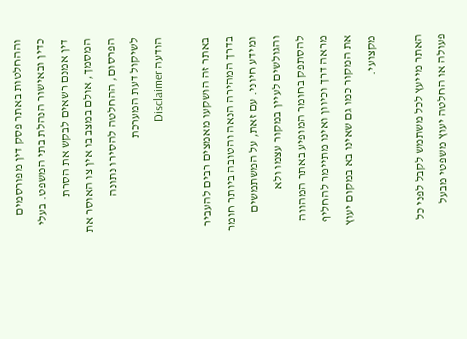וההחלטות באתר פסק דין מפורסמים כדין ובאישור הנהלת בתי המשפט. בעלי דין אמנם רשאים לבקש את הסרת המסמך, אולם במצב בו אין צו האוסר את הפרסום, ההחלטה להסירו נתונה לשיקול דעת המערכת
הודעה Disclaimer

באתר זה הושקעו מאמצים רבים להעביר בדרך המהירה הנאה והטובה ביותר חומר ומידע חיוני. עם זאת, על המשתמשים והגולשים לעיין במקור עצמו ולא להסתפק בחומר המופיע באתר המהווה מראה דרך וכיוון ואינו מתיימר להחליף את המקור כמו גם שאינו בא במקום יעוץ מקצועי.

האתר מייעץ לכל משתמש לקבל לפני כל פעולה או החלטה יעוץ משפטי מבעל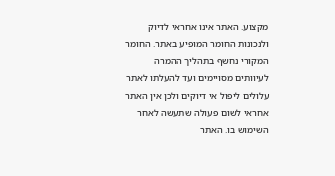מקצוע. האתר אינו אחראי לדיוק ולנכונות החומר המופיע באתר. החומר המקורי נחשף בתהליך ההמרה לעיוותים מסויימים ועד להעלתו לאתר עלולים ליפול אי דיוקים ולכן אין האתר אחראי לשום פעולה שתעשה לאחר השימוש בו. האתר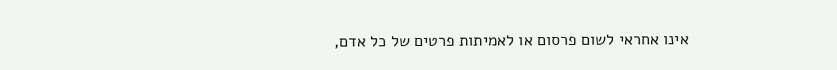אינו אחראי לשום פרסום או לאמיתות פרטים של כל אדם,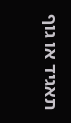תאגיד או גוף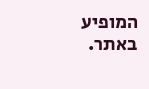המופיע באתר.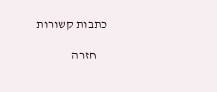כתבות קשורות

    חזרה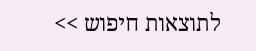לתוצאות חיפוש >>